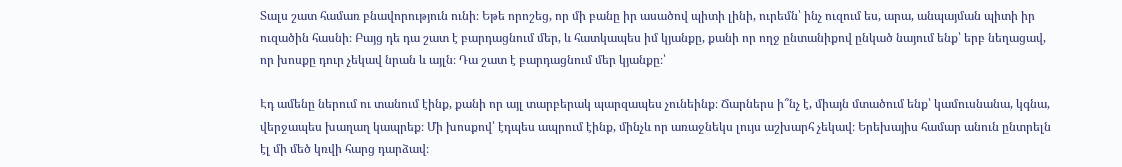Տալս շատ համառ բնավորություն ունի։ Եթե որոշեց, որ մի բանը իր ասածով պիտի լինի, ուրեմն՝ ինչ ուզում ես, արա, անպայման պիտի իր ուզածին հասնի։ Բայց դե դա շատ է բարդացնում մեր, և հատկապես իմ կյանքը, քանի որ ողջ ընտանիքով ընկած նայում ենք՝ երբ նեղացավ, որ խոսքը դուր չեկավ նրան և այլն։ Դա շատ է բարդացնում մեր կյանքը։՝

Էդ ամենը ներում ու տանում էինք, քանի որ այլ տարբերակ պարզապես չունեինք։ Ճարներս ի՞նչ է, միայն մտածում ենք՝ կամուսնանա, կգնա, վերջապես խաղաղ կապրեք։ Մի խոսքով՝ էդպես ապրում էինք, մինչև որ առաջնեկս լույս աշխարհ չեկավ։ Երեխայիս համար անուն ընտրելն էլ մի մեծ կռվի հարց դարձավ։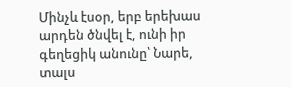Մինչև էսօր, երբ երեխաս արդեն ծնվել է, ունի իր գեղեցիկ անունը՝ Նարե, տալս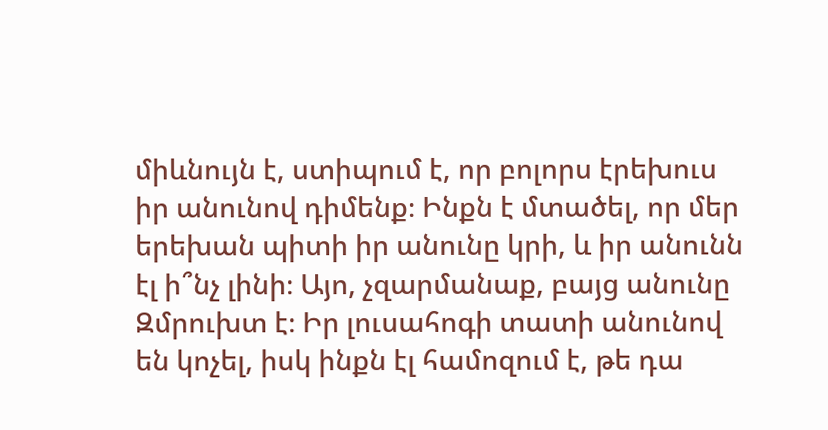միևնույն է, ստիպում է, որ բոլորս էրեխուս իր անունով դիմենք։ Ինքն է մտածել, որ մեր երեխան պիտի իր անունը կրի, և իր անունն էլ ի՞նչ լինի։ Այո, չզարմանաք, բայց անունը Զմրուխտ է։ Իր լուսահոգի տատի անունով են կոչել, իսկ ինքն էլ համոզում է, թե դա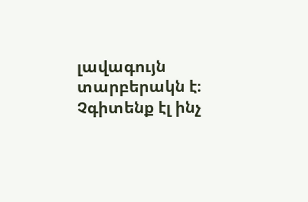լավագույն տարբերակն է։ Չգիտենք էլ ինչ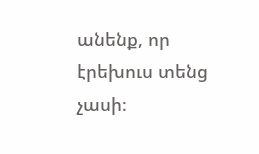անենք, որ էրեխուս տենց չասի։